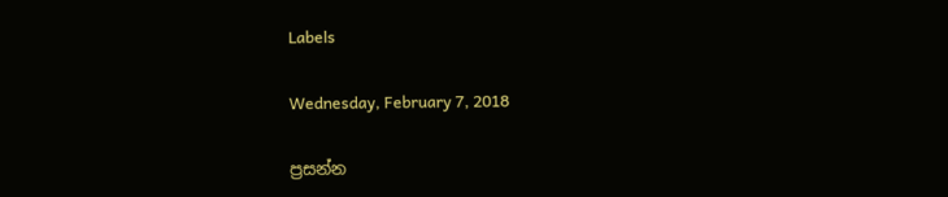Labels

Wednesday, February 7, 2018

ප්‍රසන්න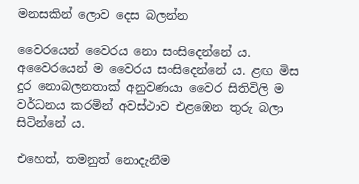මනසකින් ලොව දෙස බලන්න

වෛරයෙන් වෛරය නො සංසිදෙන්නේ ය. අවෛරයෙන් ම වෛරය සංසිදෙන්නේ ය. ළඟ මිස දුර නොබලනතාක් අනුවණයා වෛර සිතිවිලි ම වර්ධනය කරමින් අවස්ථාව එළඹෙන තුරු බලා සිටින්නේ ය.

එහෙත්, තමනුත් නොදැනීම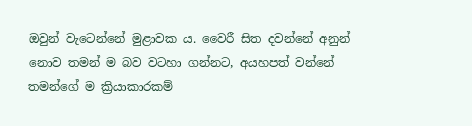ඔවුන් වැටෙන්නේ මුළාවක ය. වෛරී සිත දවන්නේ අනුන් නොව තමන් ම බව වටහා ගන්නට, අයහපත් වන්නේ තමන්ගේ ම ක්‍රියාකාරකම්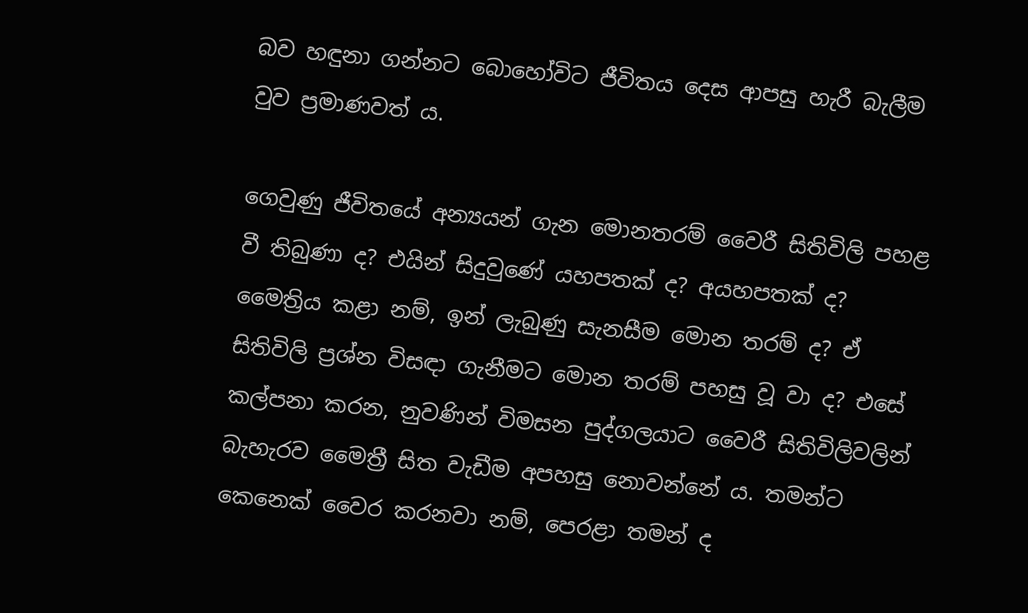බව හඳුනා ගන්නට බොහෝවිට ජීවිතය දෙස ආපසු හැරී බැලීම වුව ප්‍රමාණවත් ය.

ගෙවුණු ජීවිතයේ අන්‍යයන් ගැන මොනතරම් වෛරී සිතිවිලි පහළ වී තිබුණා ද? එයින් සිදුවුණේ යහපතක් ද? අයහපතක් ද? මෛත්‍රිය කළා නම්, ඉන් ලැබුණු සැනසීම මොන තරම් ද? ඒ සිතිවිලි ප්‍රශ්න විසඳා ගැනීමට මොන තරම් පහසු වූ වා ද? එසේ කල්පනා කරන, නුවණින් විමසන පුද්ගලයාට වෛරී සිතිවිලිවලින් බැහැරව මෛත්‍රී සිත වැඩීම අපහසු නොවන්නේ ය. තමන්ට කෙනෙක් වෛර කරනවා නම්, පෙරළා තමන් ද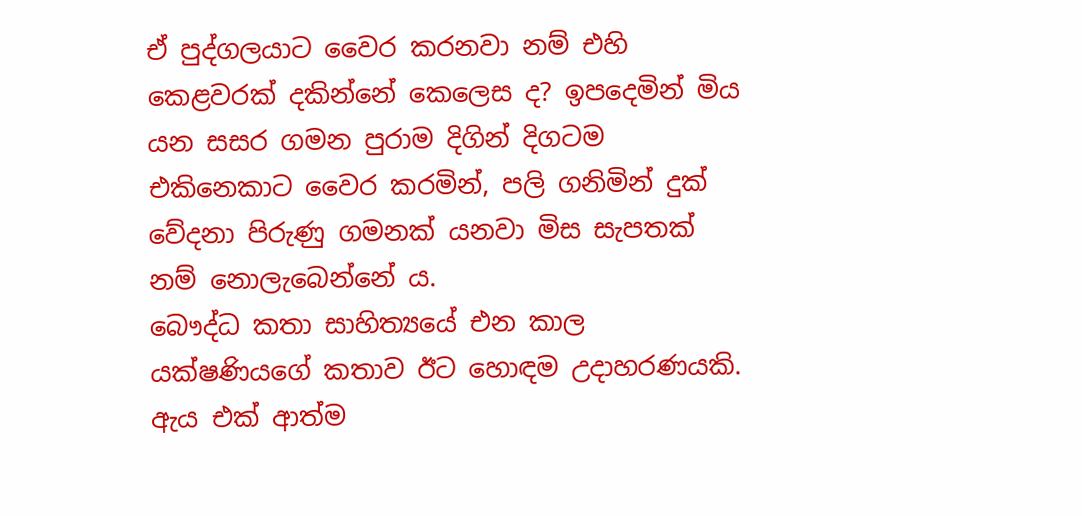ඒ පුද්ගලයාට වෛර කරනවා නම් එහි කෙළවරක් දකින්නේ කෙලෙස ද? ඉපදෙමින් මිය යන සසර ගමන පුරාම දිගින් දිගටම එකිනෙකාට වෛර කරමින්, පලි ගනිමින් දුක් වේදනා පිරුණු ගමනක් යනවා මිස සැපතක් නම් නොලැබෙන්නේ ය.
බෞද්ධ කතා සාහිත්‍යයේ එන කාල යක්ෂණියගේ කතාව ඊට හොඳම උදාහරණයකි. ඇය එක් ආත්ම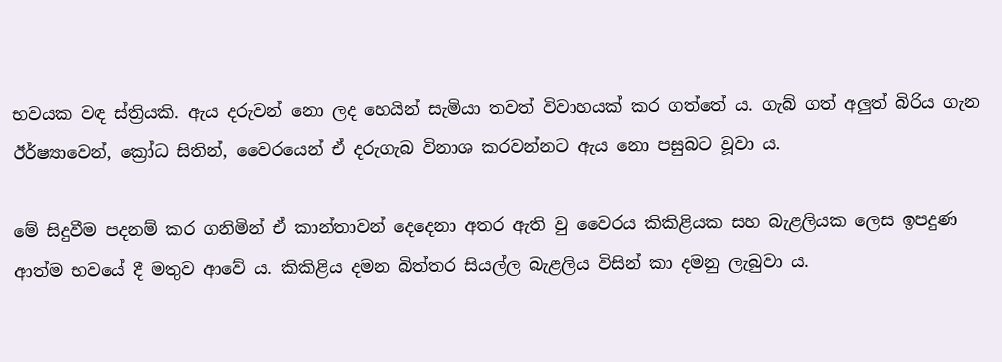භවයක වඳ ස්ත්‍රියකි. ඇය දරුවන් නො ලද හෙයින් සැමියා තවත් විවාහයක් කර ගත්තේ ය. ගැබ් ගත් අලුත් බිරිය ගැන ඊර්ෂ්‍යාවෙන්, ක්‍රෝධ සිතින්, වෛරයෙන් ඒ දරුගැබ විනාශ කරවන්නට ඇය නො පසුබට වූවා ය.

මේ සිදුවීම පදනම් කර ගනිමින් ඒ කාන්තාවන් දෙදෙනා අතර ඇති වු වෛරය කිකිළියක සහ බැළලියක ලෙස ඉපදුණ ආත්ම භවයේ දී මතුව ආවේ ය. කිකිළිය දමන බිත්තර සියල්ල බැළලිය විසින් කා දමනු ලැබුවා ය.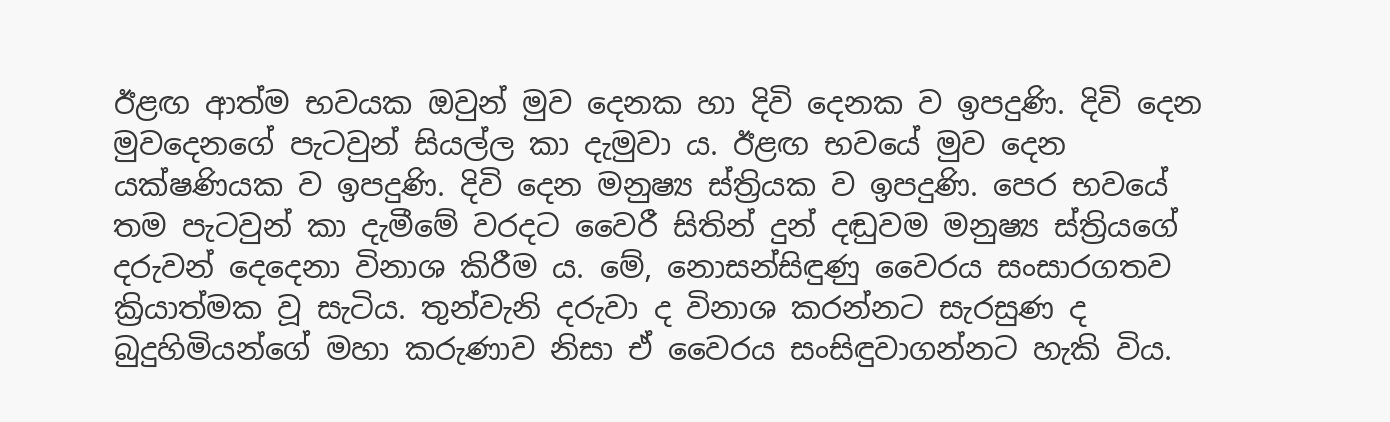ඊළඟ ආත්ම භවයක ඔවුන් මුව දෙනක හා දිවි දෙනක ව ඉපදුණි. දිවි දෙන මුවදෙනගේ පැටවුන් සියල්ල කා දැමුවා ය. ඊළඟ භවයේ මුව දෙන යක්ෂණියක ව ඉපදුණි. දිවි දෙන මනුෂ්‍ය ස්ත්‍රියක ව ඉපදුණි. පෙර භවයේ තම පැටවුන් කා දැමීමේ වරදට වෛරී සිතින් දුන් දඬුවම මනුෂ්‍ය ස්ත්‍රියගේ දරුවන් දෙදෙනා විනාශ කිරීම ය. මේ, නොසන්සිඳුණු වෛරය සංසාරගතව ක්‍රියාත්මක වූ සැටිය. තුන්වැනි දරුවා ද විනාශ කරන්නට සැරසුණ ද බුදුහිමියන්ගේ මහා කරුණාව නිසා ඒ වෛරය සංසිඳුවාගන්නට හැකි විය.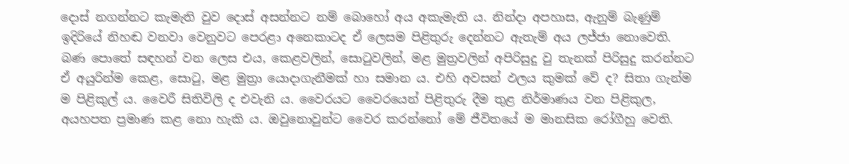දොස් නගන්නට කැමැති වුව දොස් අසන්නට නම් බොහෝ අය අකැමැති ය. නින්දා අපහාස, ඇනුම් බැණුම් ඉදිරියේ නිහඬ වනවා වෙනුවට පෙරළා අනෙකාටද ඒ ලෙසම පිළිතුරු දෙන්නට ඇතැම් අය ලජ්ජා නොවෙති. බණ පොතේ සඳහන් වන ලෙස එය, කෙළවලින්, සොටුවලින්, මළ මුත්‍රවලින් අපිරිසුදු වු තැනක් පිරිසුදු කරන්නට ඒ අයුරින්ම කෙළ, සොටු, මළ මුත්‍රා යොදාගැනීමක් හා සමාන ය. එහි අවසන් ඵලය කුමක් වේ ද? සිතා ගැන්ම ම පිළිකුල් ය. වෛරී සිතිවිලි ද එවැනි ය. වෛරයට වෛරයෙන් පිළිතුරු දීම තුළ නිර්මාණය වන පිළිකුල, අයහපත ප්‍රමාණ කළ නො හැකි ය. ඔවුනොවුන්ට වෛර කරන්නෝ මේ ජීවිතයේ ම මානසික රෝගීහු වෙති.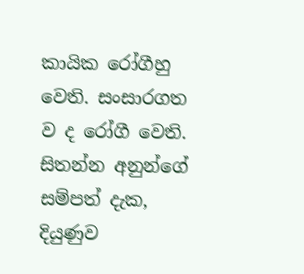කායික රෝගීහු වෙති. සංසාරගත ව ද රෝගී වෙති.
සිතන්න අනුන්ගේ සම්පත් දැක, දියුණුව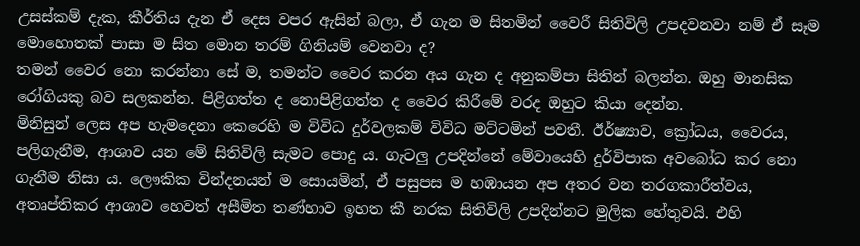උසස්කම් දැක, කීර්තිය දැන ඒ දෙස වපර ඇසින් බලා, ඒ ගැන ම සිතමින් වෛරී සිතිවිලි උපදවනවා නම් ඒ සෑම මොහොතක් පාසා ම සිත මොන තරම් ගිනියම් වෙනවා ද?
තමන් වෛර නො කරන්නා සේ ම, තමන්ට වෛර කරන අය ගැන ද අනුකම්පා සිතින් බලන්න. ඔහු මානසික රෝගියකු බව සලකන්න. පිළිගත්ත ද නොපිළිගත්ත ද වෛර කිරීමේ වරද ඔහුට කියා දෙන්න.
මිනිසුන් ලෙස අප හැමදෙනා කෙරෙහි ම විවිධ දුර්වලකම් විවිධ මට්ටමින් පවතී. ඊර්ෂ්‍යාව, ක්‍රෝධය, වෛරය, පලිගැනීම, ආශාව යන මේ සිතිවිලි සැමට පොදු ය. ගැටලු උපදින්නේ මේවායෙහි දුර්විපාක අවබෝධ කර නො ගැනීම නිසා ය. ලෞකික වින්දනයන් ම සොයමින්, ඒ පසුපස ම හඹායන අප අතර වන තරගකාරීත්වය, අතෘප්තිකර ආශාව හෙවත් අසීමිත තණ්හාව ඉහත කී නරක සිතිවිලි උපදින්නට මුලික හේතුවයි. එහි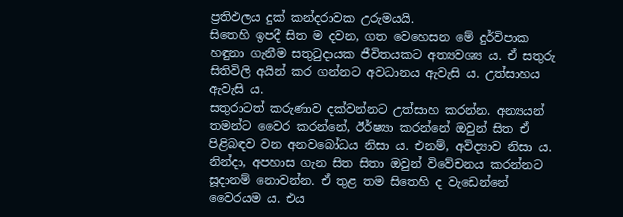ප්‍රතිඵලය දුක් කන්දරාවක උරුමයයි.
සිතෙහි ඉපදී සිත ම දවන, ගත වෙහෙසන මේ දුර්විපාක හඳුනා ගැනීම සතුටුදායක ජීවිතයකට අත්‍යවශ්‍ය ය. ඒ සතුරු සිතිවිලි අයින් කර ගන්නට අවධානය ඇවැසි ය. උත්සාහය ඇවැසි ය.
සතුරාටත් කරුණාව දක්වන්නට උත්සාහ කරන්න. අන්‍යයන් තමන්ට වෛර කරන්නේ, ඊර්ෂ්‍යා කරන්නේ ඔවුන් සිත ඒ පිළිබඳව වන අනවබෝධය නිසා ය. එනම්, අවිද්‍යාව නිසා ය.
නින්දා, අපහාස ගැන සිත සිතා ඔවුන් විවේචනය කරන්නට සූදානම් නොවන්න. ඒ තුළ තම සිතෙහි ද වැඩෙන්නේ වෛරයම ය. එය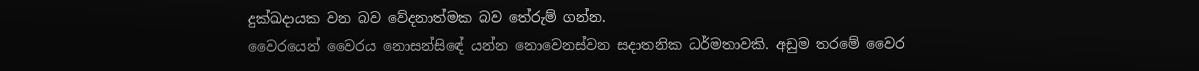දුක්ඛදායක වන බව වේදනාත්මක බව තේරුම් ගන්න.
වෛරයෙන් වෛරය නොසන්සිඳේ යන්න නොවෙනස්වන සදාතනික ධර්මතාවකි. අඩුම තරමේ වෛර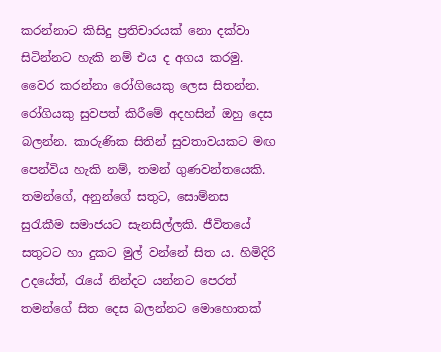කරන්නාට කිසිදු ප්‍රතිචාරයක් නො දක්වා සිටින්නට හැකි නම් එය ද අගය කරමු.
වෛර කරන්නා රෝගියෙකු ලෙස සිතන්න. රෝගියකු සුවපත් කිරීමේ අදහසින් ඔහු දෙස බලන්න. කාරුණික සිතින් සුවතාවයකට මඟ පෙන්විය හැකි නම්, තමන් ගුණවන්තයෙකි. තමන්ගේ, අනුන්ගේ සතුට, සොම්නස සුරැකීම සමාජයට සැනසිල්ලකි. ජීවිතයේ සතුටට හා දුකට මුල් වන්නේ සිත ය. හිමිදිරි උදයේත්, රැයේ නින්දට යන්නට පෙරත් තමන්ගේ සිත දෙස බලන්නට මොහොතක්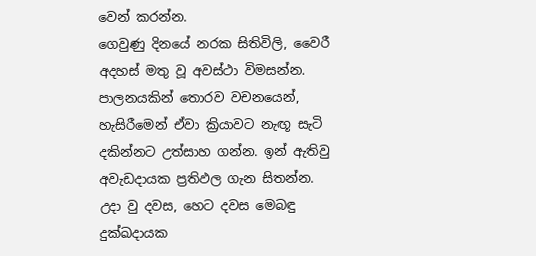වෙන් කරන්න.
ගෙවුණු දිනයේ නරක සිතිවිලි, වෛරී අදහස් මතු වූ අවස්ථා විමසන්න. පාලනයකින් තොරව වචනයෙන්, හැසිරීමෙන් ඒවා ක්‍රියාවට නැඟූ සැටි දකින්නට උත්සාහ ගන්න. ඉන් ඇතිවු අවැඩදායක ප්‍රතිඵල ගැන සිතන්න. උදා වු දවස, හෙට දවස මෙබඳු දුක්ඛදායක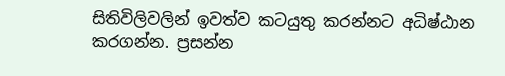සිතිවිලිවලින් ඉවත්ව කටයුතු කරන්නට අධිෂ්ඨාන කරගන්න. ප්‍රසන්න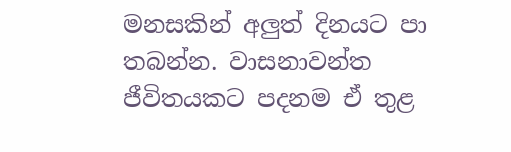මනසකින් අලුත් දිනයට පා තබන්න. වාසනාවන්ත ජීවිතයකට පදනම ඒ තුළ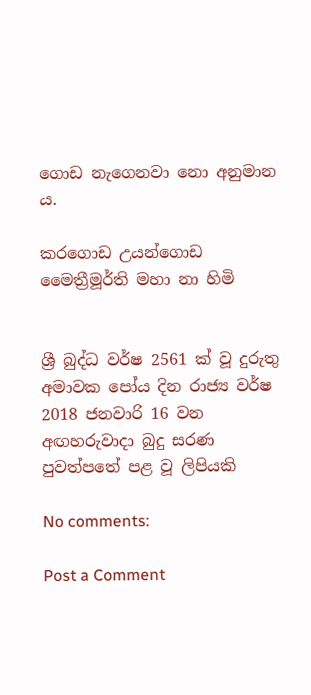ගොඩ නැගෙනවා නො අනුමාන ය.

කරගොඩ උයන්ගොඩ
මෛත්‍රීමූර්ති මහා නා හිමි


ශ්‍රී බුද්ධ වර්ෂ 2561 ක් වූ ‍දුරුතු අමාවක පෝය දින රාජ්‍ය වර්ෂ 2018 ජනවාරි 16 වන අඟහරුවාදා බුදු සරණ පුවත්පතේ පළ වූ ලිපියකි

No comments:

Post a Comment